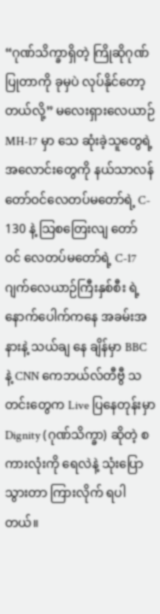“ဂုဏ်သိက္ခာရှိတဲ့ ကြိုဆိုဂုဏ်ပြုတာကို ခုမှပဲ လုပ်နိုင်တော့တယ်လို့” မလေးရှားလေယာဉ် MH-17 မှာ သေ ဆုံးခဲ့သူတွေရဲ့ အလောင်းတွေကို နယ်သာလန် တော်ဝင်လေတပ်မတော်ရဲ့ C- 130 နဲ့ သြစတြေးလျ တော် ဝင် လေတပ်မတော်ရဲ့ C-17 ဂျက်လေယာဉ်ကြီးနှစ်စီး ရဲ့ နောက်ပေါက်ကနေ အခမ်းအနားနဲ့ သယ်ချ နေ ချိန်မှာ BBC နဲ့ CNN ကေဘယ်လ်တီဗွီ သတင်းတွေက Live ပြနေတုန်းမှာ Dignity (ဂုဏ်သိက္ခာ) ဆိုတဲ့ စကားလုံးကို ရေလဲနဲ့ သုံးပြောသွားတာ ကြားလိုက် ရပါတယ်။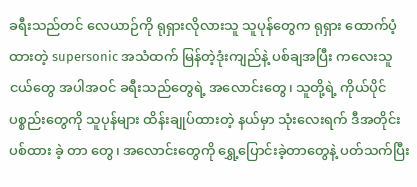ခရီးသည်တင် လေယာဉ်ကို ရုရှားလိုလားသူ သူပုန်တွေက ရုရှား ထောက်ပံ့ထားတဲ့ supersonic အသံထက် မြန်တဲ့ဒုံးကျည်နဲ့ ပစ်ချအပြီး ကလေးသူငယ်တွေ အပါအဝင် ခရီးသည်တွေရဲ့ အလောင်းတွေ၊ သူတို့ရဲ့ ကိုယ်ပိုင်ပစ္စည်းတွေကို သူပုန်များ ထိန်းချုပ်ထားတဲ့ နယ်မှာ သုံးလေးရက် ဒီအတိုင်း ပစ်ထား ခဲ့ တာ တွေ၊ အလောင်းတွေကို ရွှေ့ပြောင်းခဲ့တာတွေနဲ့ ပတ်သက်ပြီး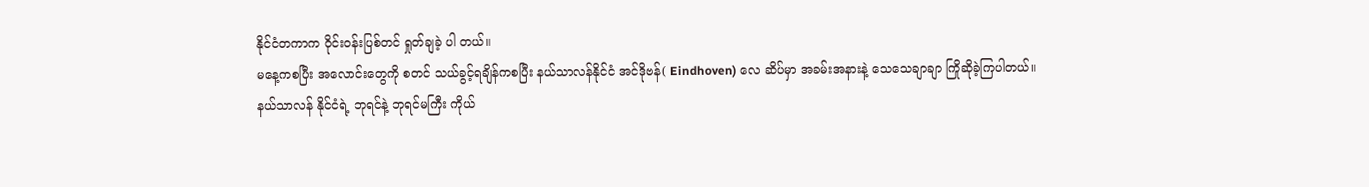နိုင်ငံတကာက ဝိုင်းဝန်းပြစ်တင် ရှုတ်ချခဲ့ ပါ တယ်။
မနေ့ကစပြီး အလောင်းတွေကို စတင် သယ်ခွင့်ရချိန်ကစပြီး နယ်သာလန်နိုင်ငံ အင်ဒိုဗန်( Eindhoven) လေ ဆိပ်မှာ အခမ်းအနားနဲ့ သေသေချာချာ ကြိုဆိုခဲ့ကြပါတယ်။
နယ်သာလန် နိုင်ငံရဲ့ ဘုရင်နဲ့ ဘုရင်မကြီး ကိုယ်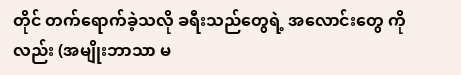တိုင် တက်ရောက်ခဲ့သလို ခရီးသည်တွေရဲ့ အလောင်းတွေ ကိုလည်း (အမျိုးဘာသာ မ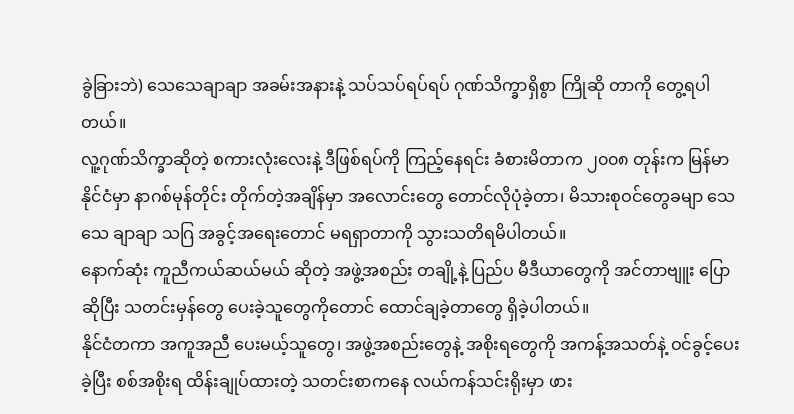ခွဲခြားဘဲ) သေသေချာချာ အခမ်းအနားနဲ့ သပ်သပ်ရပ်ရပ် ဂုဏ်သိက္ခာရှိစွာ ကြိုဆို တာကို တွေ့ရပါတယ်။
လူ့ဂုဏ်သိက္ခာဆိုတဲ့ စကားလုံးလေးနဲ့ ဒီဖြစ်ရပ်ကို ကြည့်နေရင်း ခံစားမိတာက ၂၀၀၈ တုန်းက မြန်မာ နိုင်ငံမှာ နာဂစ်မုန်တိုင်း တိုက်တဲ့အချိန်မှာ အလောင်းတွေ တောင်လိုပုံခဲ့တာ၊ မိသားစုဝင်တွေခမျာ သေသေ ချာချာ သဂြ အခွင့်အရေးတောင် မရရှာတာကို သွားသတိရမိပါတယ်။
နောက်ဆုံး ကူညီကယ်ဆယ်မယ် ဆိုတဲ့ အဖွဲ့အစည်း တချို့နဲ့ ပြည်ပ မီဒီယာတွေကို အင်တာဗျူး ပြောဆိုပြီး သတင်းမှန်တွေ ပေးခဲ့သူတွေကိုတောင် ထောင်ချခဲ့တာတွေ ရှိခဲ့ပါတယ်။
နိုင်ငံတကာ အကူအညီ ပေးမယ့်သူတွေ၊ အဖွဲ့အစည်းတွေနဲ့ အစိုးရတွေကို အကန့်အသတ်နဲ့ ဝင်ခွင့်ပေးခဲ့ပြီး စစ်အစိုးရ ထိန်းချုပ်ထားတဲ့ သတင်းစာကနေ လယ်ကန်သင်းရိုးမှာ ဖား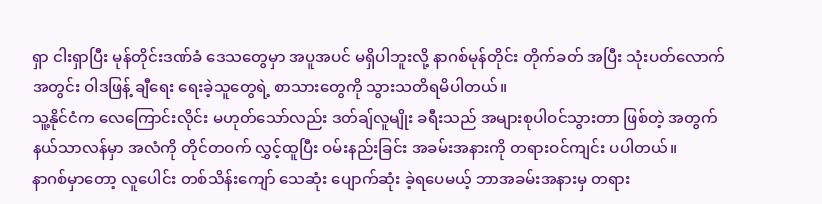ရှာ ငါးရှာပြီး မုန်တိုင်းဒဏ်ခံ ဒေသတွေမှာ အပူအပင် မရှိပါဘူးလို့ နာဂစ်မုန်တိုင်း တိုက်ခတ် အပြီး သုံးပတ်လောက် အတွင်း ဝါဒဖြန့် ချီရေး ရေးခဲ့သူတွေရဲ့ စာသားတွေကို သွားသတိရမိပါတယ်။
သူ့နိုင်ငံက လေကြောင်းလိုင်း မဟုတ်သော်လည်း ဒတ်ချ်လူမျိုး ခရီးသည် အများစုပါဝင်သွားတာ ဖြစ်တဲ့ အတွက် နယ်သာလန်မှာ အလံကို တိုင်တဝက် လွှင့်ထူပြီး ဝမ်းနည်းခြင်း အခမ်းအနားကို တရားဝင်ကျင်း ပပါတယ်။
နာဂစ်မှာတော့ လူပေါင်း တစ်သိန်းကျော် သေဆုံး ပျောက်ဆုံး ခဲ့ရပေမယ့် ဘာအခမ်းအနားမှ တရား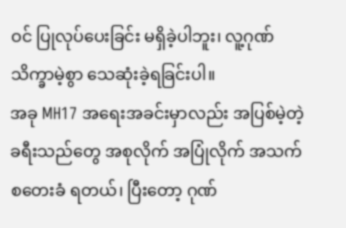ဝင် ပြုလုပ်ပေးခြင်း မရှိခဲ့ပါဘူး၊ လူ့ဂုဏ်သိက္ခာမဲ့စွာ သေဆုံးခဲ့ရခြင်းပါ။
အခု MH17 အရေးအခင်းမှာလည်း အပြစ်မဲ့တဲ့ ခရီးသည်တွေ အစုလိုက် အပြုံလိုက် အသက် စတေးခံ ရတယ်၊ ပြီးတော့ ဂုဏ်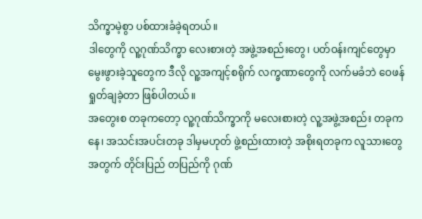သိက္ခာမဲ့စွာ ပစ်ထားခံခဲ့ရတယ်။
ဒါတွေကို လူ့ဂုဏ်သိက္ခာ လေးစားတဲ့ အဖွဲ့အစည်းတွေ၊ ပတ်ဝန်းကျင်တွေမှာ မွေးဖွားခဲ့သူတွေက ဒီလို လူ့အကျင့်စရိုက် လက္ခဏာတွေကို လက်မခံဘဲ ဝေဖန်ရှုတ်ချခဲ့တာ ဖြစ်ပါတယ်။
အတွေးစ တခုကတော့ လူ့ဂုဏ်သိက္ခာကို မလေးစားတဲ့ လူ့အဖွဲ့အစည်း တခုကနေ၊ အသင်းအပင်းတခု ဒါမှမဟုတ် ဖွဲ့စည်းထားတဲ့ အစိုးရတခုက လူသားတွေအတွက် တိုင်းပြည် တပြည်ကို ဂုဏ်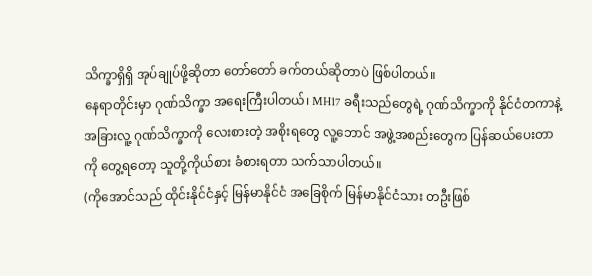သိက္ခာရှိရှိ အုပ်ချုပ်ဖို့ဆိုတာ တော်တော် ခက်တယ်ဆိုတာပဲ ဖြစ်ပါတယ်။
နေရာတိုင်းမှာ ဂုဏ်သိက္ခာ အရေးကြီးပါတယ်၊ MH17 ခရီးသည်တွေရဲ့ ဂုဏ်သိက္ခာကို နိုင်ငံတကာနဲ့ အခြားလူ့ ဂုဏ်သိက္ခာကို လေးစားတဲ့ အစိုးရတွေ လူ့ဘောင် အဖွဲ့အစည်းတွေက ပြန်ဆယ်ပေးတာကို တွေ့ရတော့ သူတို့ကိုယ်စား ခံစားရတာ သက်သာပါတယ်။
(ကိုအောင်သည် ထိုင်းနိုင်ငံနှင့် မြန်မာနိုင်ငံ အခြေစိုက် မြန်မာနိုင်ငံသား တဦးဖြစ်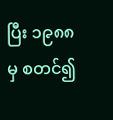ပြီး ၁၉၈၈ မှ စတင်၍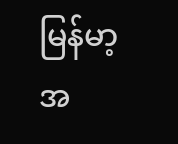မြန်မာ့အ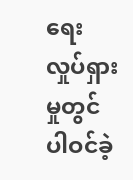ရေး လှုပ်ရှားမှုတွင် ပါဝင်ခဲ့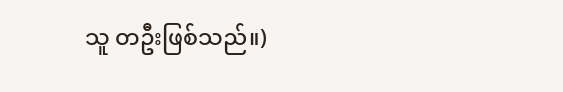သူ တဦးဖြစ်သည်။)